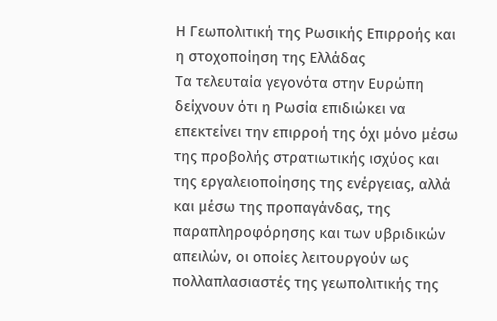Η Γεωπολιτική της Ρωσικής Επιρροής και η στοχοποίηση της Ελλάδας
Τα τελευταία γεγονότα στην Ευρώπη δείχνουν ότι η Ρωσία επιδιώκει να επεκτείνει την επιρροή της όχι μόνο μέσω της προβολής στρατιωτικής ισχύος και της εργαλειοποίησης της ενέργειας, αλλά και μέσω της προπαγάνδας, της παραπληροφόρησης και των υβριδικών απειλών, οι οποίες λειτουργούν ως πολλαπλασιαστές της γεωπολιτικής της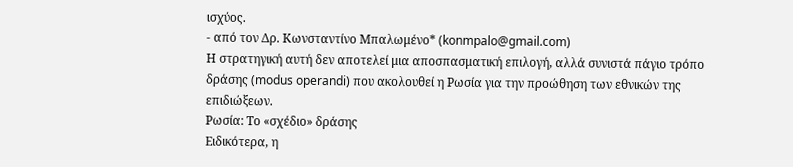ισχύος.
- από τον Δρ. Κωνσταντίνο Μπαλωμένο* (konmpalo@gmail.com)
Η στρατηγική αυτή δεν αποτελεί μια αποσπασματική επιλογή, αλλά συνιστά πάγιο τρόπο δράσης (modus operandi) που ακολουθεί η Ρωσία για την προώθηση των εθνικών της επιδιώξεων.
Ρωσία: Το «σχέδιο» δράσης
Ειδικότερα, η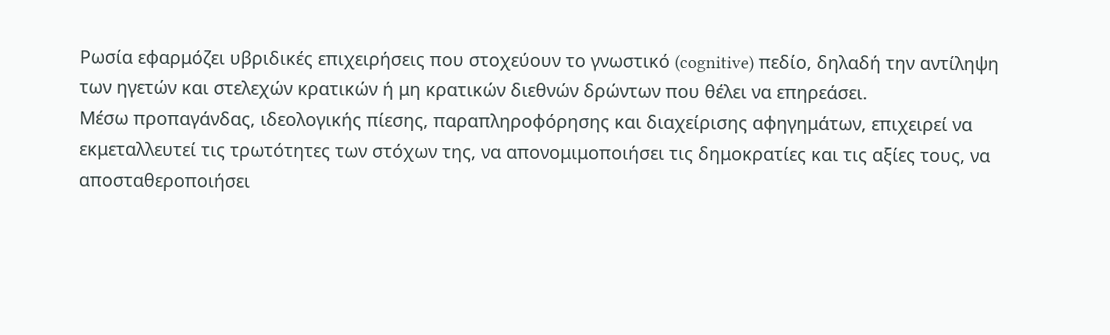Ρωσία εφαρμόζει υβριδικές επιχειρήσεις που στοχεύουν το γνωστικό (cognitive) πεδίο, δηλαδή την αντίληψη των ηγετών και στελεχών κρατικών ή μη κρατικών διεθνών δρώντων που θέλει να επηρεάσει.
Μέσω προπαγάνδας, ιδεολογικής πίεσης, παραπληροφόρησης και διαχείρισης αφηγημάτων, επιχειρεί να εκμεταλλευτεί τις τρωτότητες των στόχων της, να απονομιμοποιήσει τις δημοκρατίες και τις αξίες τους, να αποσταθεροποιήσει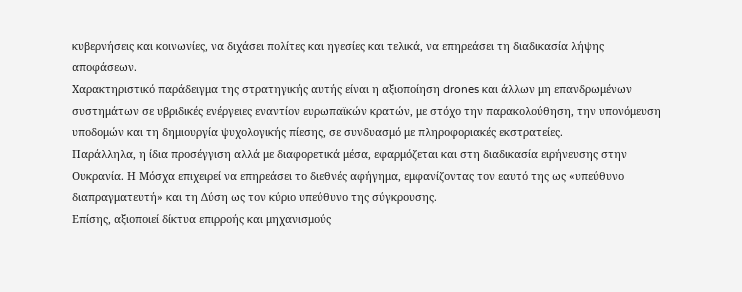κυβερνήσεις και κοινωνίες, να διχάσει πολίτες και ηγεσίες και τελικά, να επηρεάσει τη διαδικασία λήψης αποφάσεων.
Χαρακτηριστικό παράδειγμα της στρατηγικής αυτής είναι η αξιοποίηση drones και άλλων μη επανδρωμένων συστημάτων σε υβριδικές ενέργειες εναντίον ευρωπαϊκών κρατών, με στόχο την παρακολούθηση, την υπονόμευση υποδομών και τη δημιουργία ψυχολογικής πίεσης, σε συνδυασμό με πληροφοριακές εκστρατείες.
Παράλληλα, η ίδια προσέγγιση αλλά με διαφορετικά μέσα, εφαρμόζεται και στη διαδικασία ειρήνευσης στην Ουκρανία. Η Μόσχα επιχειρεί να επηρεάσει το διεθνές αφήγημα, εμφανίζοντας τον εαυτό της ως «υπεύθυνο διαπραγματευτή» και τη Δύση ως τον κύριο υπεύθυνο της σύγκρουσης.
Επίσης, αξιοποιεί δίκτυα επιρροής και μηχανισμούς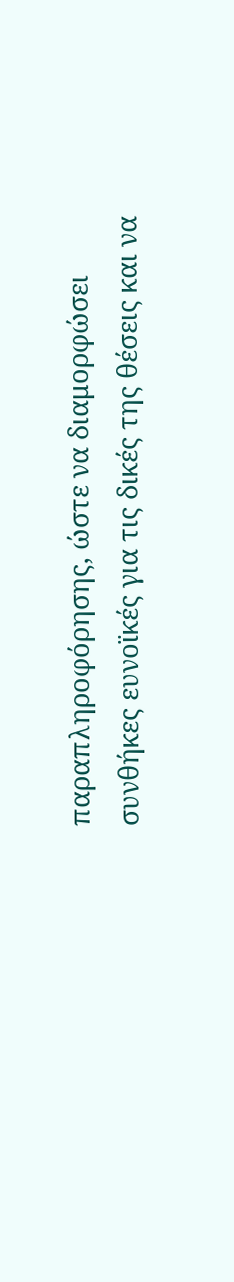παραπληροφόρησης, ώστε να διαμορφώσει συνθήκες ευνοϊκές για τις δικές της θέσεις και να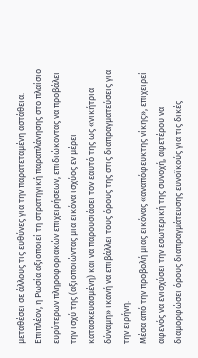μεταθέσει σε άλλους τις ευθύνες για την παρατεταμένη αστάθεια.
Επιπλέον, η Ρωσία αξιοποιεί τη στρατηγική παραπλάνησης στο πλαίσιο ευρύτερων πληροφοριακών επιχειρήσεων, επιδιώκοντας να προβάλει την ισχύ της (αξιοποιώντας μια εικόνα ισχύος εν μέρει κατασκευασμένη) και να παρουσιάσει τον εαυτό της ως «νικήτρια δύναμη» ικανή να επιβάλλει τους όρους της στις διαπραγματεύσεις για την ειρήνη.
Μέσα από την προβολή μιας εικόνας «αναπόφευκτης νίκης», επιχειρεί αφενός να ενισχύσει την εσωτερική της συνοχή, αφετέρου να διαμορφώσει όρους διαπραγμάτευσης ευνοϊκούς για τις δικές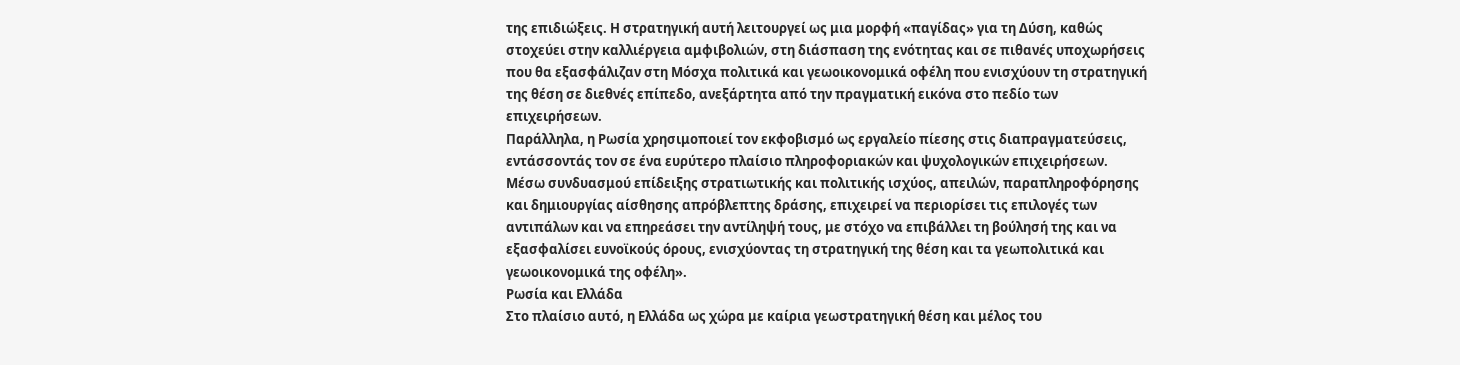της επιδιώξεις. Η στρατηγική αυτή λειτουργεί ως μια μορφή «παγίδας» για τη Δύση, καθώς στοχεύει στην καλλιέργεια αμφιβολιών, στη διάσπαση της ενότητας και σε πιθανές υποχωρήσεις που θα εξασφάλιζαν στη Μόσχα πολιτικά και γεωοικονομικά οφέλη που ενισχύουν τη στρατηγική της θέση σε διεθνές επίπεδο, ανεξάρτητα από την πραγματική εικόνα στο πεδίο των επιχειρήσεων.
Παράλληλα, η Ρωσία χρησιμοποιεί τον εκφοβισμό ως εργαλείο πίεσης στις διαπραγματεύσεις, εντάσσοντάς τον σε ένα ευρύτερο πλαίσιο πληροφοριακών και ψυχολογικών επιχειρήσεων. Μέσω συνδυασμού επίδειξης στρατιωτικής και πολιτικής ισχύος, απειλών, παραπληροφόρησης και δημιουργίας αίσθησης απρόβλεπτης δράσης, επιχειρεί να περιορίσει τις επιλογές των αντιπάλων και να επηρεάσει την αντίληψή τους, με στόχο να επιβάλλει τη βούλησή της και να εξασφαλίσει ευνοϊκούς όρους, ενισχύοντας τη στρατηγική της θέση και τα γεωπολιτικά και γεωοικονομικά της οφέλη».
Ρωσία και Ελλάδα
Στο πλαίσιο αυτό, η Ελλάδα ως χώρα με καίρια γεωστρατηγική θέση και μέλος του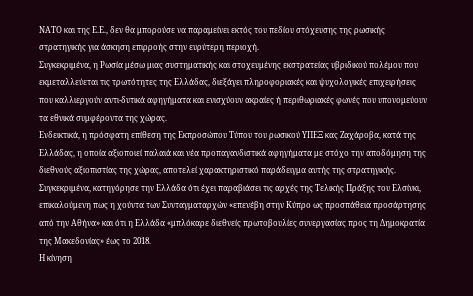ΝΑΤΟ και της Ε.Ε., δεν θα μπορούσε να παραμείνει εκτός του πεδίου στόχευσης της ρωσικής στρατηγικής για άσκηση επιρροής στην ευρύτερη περιοχή.
Συγκεκριμένα, η Ρωσία μέσω μιας συστηματικής και στοχευμένης εκστρατείας υβριδικού πολέμου που εκμεταλλεύεται τις τρωτότητες της Ελλάδας, διεξάγει πληροφοριακές και ψυχολογικές επιχειρήσεις που καλλιεργούν αντι-δυτικά αφηγήματα και ενισχύουν ακραίες ή περιθωριακές φωνές που υπονομεύουν τα εθνικά συμφέροντα της χώρας.
Ενδεικτικά, η πρόσφατη επίθεση της Εκπροσώπου Τύπου του ρωσικού ΥΠΕΞ κας Ζαχάροβα, κατά της Ελλάδας, η οποία αξιοποιεί παλαιά και νέα προπαγανδιστικά αφηγήματα με στόχο την αποδόμηση της διεθνούς αξιοπιστίας της χώρας, αποτελεί χαρακτηριστικό παράδειγμα αυτής της στρατηγικής.
Συγκεκριμένα, κατηγόρησε την Ελλάδα ότι έχει παραβιάσει τις αρχές της Τελικής Πράξης του Ελσίνκι, επικαλούμενη πως η χούντα των Συνταγματαρχών «επενέβη στην Κύπρο ως προσπάθεια προσάρτησης από την Αθήνα» και ότι η Ελλάδα «μπλόκαρε διεθνείς πρωτοβουλίες συνεργασίας προς τη Δημοκρατία της Μακεδονίας» έως το 2018.
Η κίνηση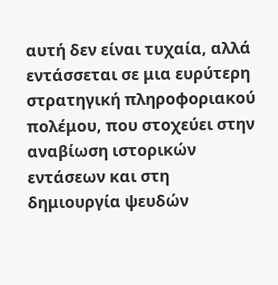αυτή δεν είναι τυχαία, αλλά εντάσσεται σε μια ευρύτερη στρατηγική πληροφοριακού πολέμου, που στοχεύει στην αναβίωση ιστορικών εντάσεων και στη δημιουργία ψευδών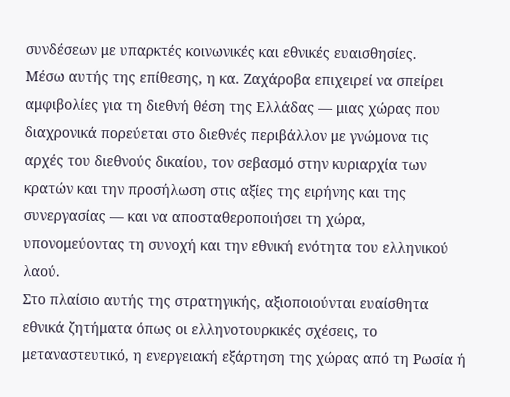συνδέσεων με υπαρκτές κοινωνικές και εθνικές ευαισθησίες.
Μέσω αυτής της επίθεσης, η κα. Ζαχάροβα επιχειρεί να σπείρει αμφιβολίες για τη διεθνή θέση της Ελλάδας — μιας χώρας που διαχρονικά πορεύεται στο διεθνές περιβάλλον με γνώμονα τις αρχές του διεθνούς δικαίου, τον σεβασμό στην κυριαρχία των κρατών και την προσήλωση στις αξίες της ειρήνης και της συνεργασίας — και να αποσταθεροποιήσει τη χώρα, υπονομεύοντας τη συνοχή και την εθνική ενότητα του ελληνικού λαού.
Στο πλαίσιο αυτής της στρατηγικής, αξιοποιούνται ευαίσθητα εθνικά ζητήματα όπως οι ελληνοτουρκικές σχέσεις, το μεταναστευτικό, η ενεργειακή εξάρτηση της χώρας από τη Ρωσία ή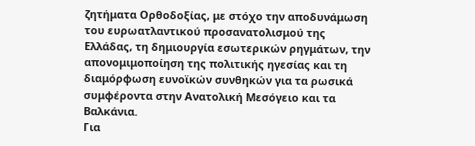ζητήματα Ορθοδοξίας, με στόχο την αποδυνάμωση του ευρωατλαντικού προσανατολισμού της Ελλάδας, τη δημιουργία εσωτερικών ρηγμάτων, την απονομιμοποίηση της πολιτικής ηγεσίας και τη διαμόρφωση ευνοϊκών συνθηκών για τα ρωσικά συμφέροντα στην Ανατολική Μεσόγειο και τα Βαλκάνια.
Για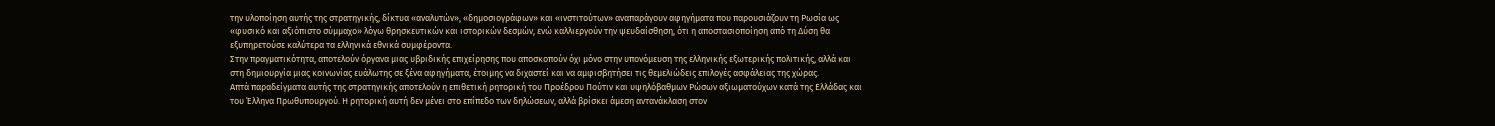την υλοποίηση αυτής της στρατηγικής, δίκτυα «αναλυτών», «δημοσιογράφων» και «ινστιτούτων» αναπαράγουν αφηγήματα που παρουσιάζουν τη Ρωσία ως «φυσικό και αξιόπιστο σύμμαχο» λόγω θρησκευτικών και ιστορικών δεσμών, ενώ καλλιεργούν την ψευδαίσθηση, ότι η αποστασιοποίηση από τη Δύση θα εξυπηρετούσε καλύτερα τα ελληνικά εθνικά συμφέροντα.
Στην πραγματικότητα, αποτελούν όργανα μιας υβριδικής επιχείρησης που αποσκοπούν όχι μόνο στην υπονόμευση της ελληνικής εξωτερικής πολιτικής, αλλά και στη δημιουργία μιας κοινωνίας ευάλωτης σε ξένα αφηγήματα, έτοιμης να διχαστεί και να αμφισβητήσει τις θεμελιώδεις επιλογές ασφάλειας της χώρας.
Απτά παραδείγματα αυτής της στρατηγικής αποτελούν η επιθετική ρητορική του Προέδρου Πούτιν και υψηλόβαθμων Ρώσων αξιωματούχων κατά της Ελλάδας και του Έλληνα Πρωθυπουργού. Η ρητορική αυτή δεν μένει στο επίπεδο των δηλώσεων, αλλά βρίσκει άμεση αντανάκλαση στον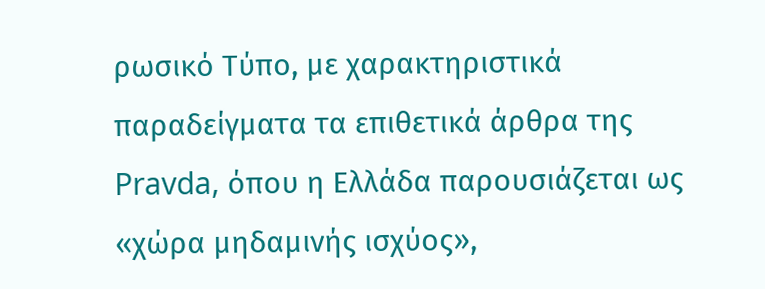ρωσικό Τύπο, με χαρακτηριστικά παραδείγματα τα επιθετικά άρθρα της Pravda, όπου η Ελλάδα παρουσιάζεται ως «χώρα μηδαμινής ισχύος»,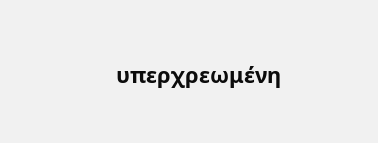υπερχρεωμένη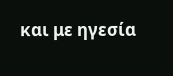και με ηγεσία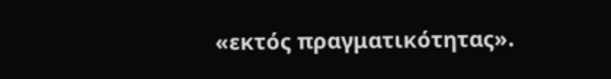«εκτός πραγματικότητας».